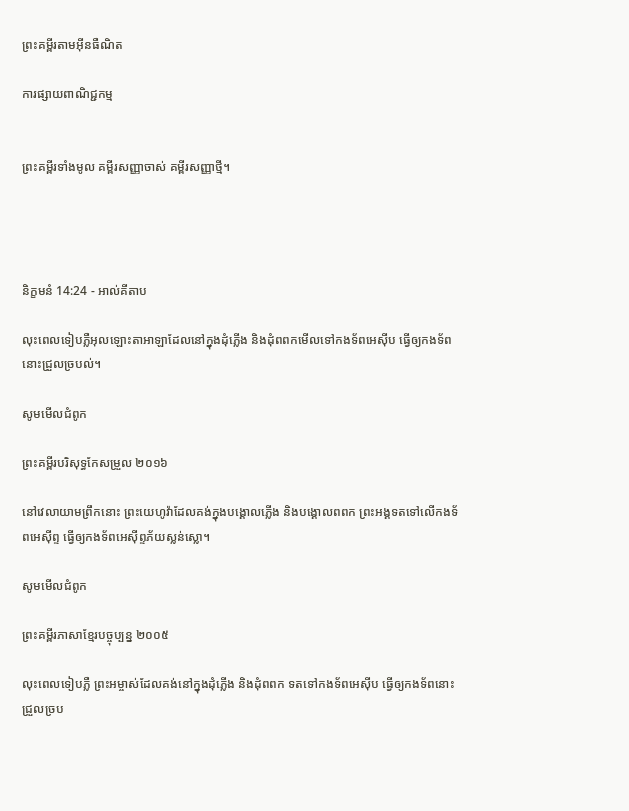ព្រះគម្ពីរតាមអ៊ីនធឺណិត

ការផ្សាយពាណិជ្ជកម្ម


ព្រះគម្ពីរទាំងមូល គម្ពីរសញ្ញាចាស់ គម្ពីរសញ្ញាថ្មី។




និក្ខមនំ 14:24 - អាល់គីតាប

លុះពេលទៀបភ្លឺអុលឡោះ‌តាអាឡាដែលនៅក្នុងដុំភ្លើង និងដុំពពកមើលទៅកង‌ទ័ពអេស៊ីប ធ្វើឲ្យកង‌ទ័ពនោះជ្រួលច្របល់។

សូមមើលជំពូក

ព្រះគម្ពីរបរិសុទ្ធកែសម្រួល ២០១៦

នៅវេលាយាមព្រឹកនោះ ព្រះ‌យេហូវ៉ាដែលគង់ក្នុងបង្គោលភ្លើង និងបង្គោលពពក ព្រះ‌អង្គទតទៅលើកង‌ទ័ពអេស៊ីព្ទ ធ្វើឲ្យកងទ័ពអេស៊ីព្ទភ័យស្លន់ស្លោ។

សូមមើលជំពូក

ព្រះគម្ពីរភាសាខ្មែរបច្ចុប្បន្ន ២០០៥

លុះពេលទៀបភ្លឺ ព្រះ‌អម្ចាស់ដែលគង់នៅក្នុងដុំភ្លើង និងដុំពពក ទតទៅកង‌ទ័ពអេស៊ីប ធ្វើឲ្យកង‌ទ័ពនោះជ្រួល‌ច្រប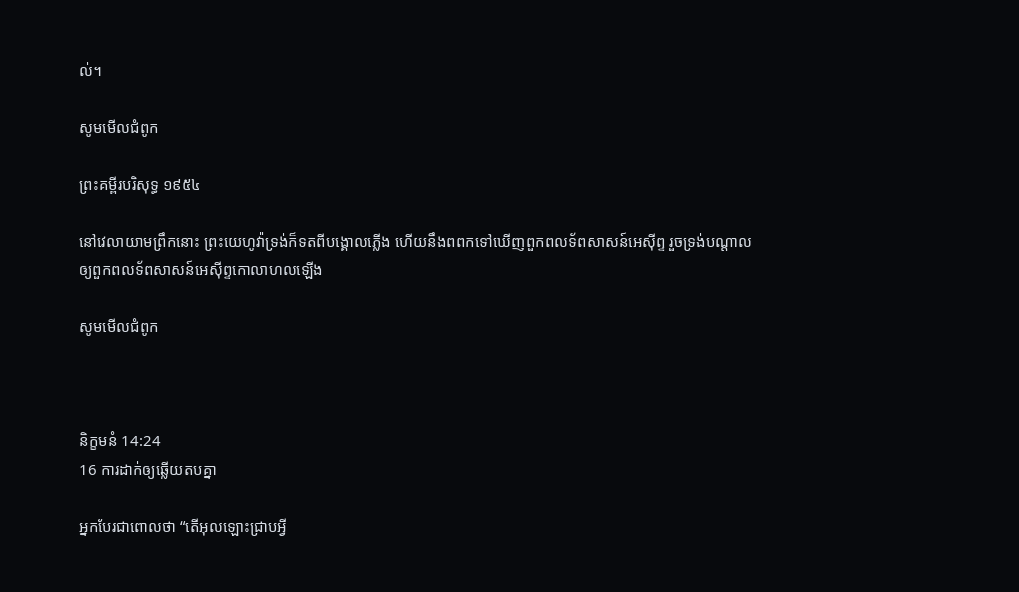ល់។

សូមមើលជំពូក

ព្រះគម្ពីរបរិសុទ្ធ ១៩៥៤

នៅវេលាយាមព្រឹកនោះ ព្រះ‌យេហូវ៉ាទ្រង់ក៏ទតពីបង្គោលភ្លើង ហើយនឹងពពកទៅឃើញពួកពល‌ទ័ពសាសន៍អេស៊ីព្ទ រួចទ្រង់បណ្តាលឲ្យពួកពល‌ទ័ពសាសន៍អេស៊ីព្ទកោលា‌ហលឡើង

សូមមើលជំពូក



និក្ខមនំ 14:24
16 ការដាក់ឲ្យឆ្លើយតបគ្នា

អ្នកបែរជាពោលថា “តើអុលឡោះជ្រាបអ្វី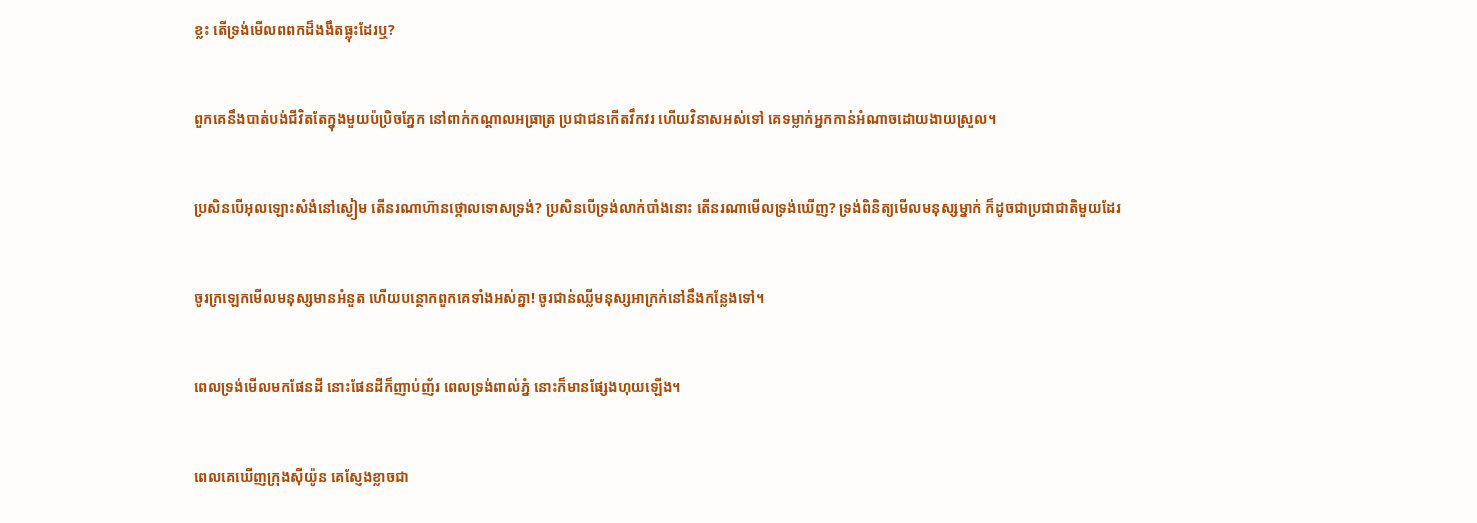ខ្លះ តើទ្រង់មើលពពកដ៏ងងឹតធ្លុះដែរឬ?


ពួកគេនឹងបាត់បង់ជីវិតតែក្នុងមួយប៉ប្រិចភ្នែក នៅពាក់កណ្ដាលអធ្រាត្រ ប្រជា‌ជនកើតវឹក‌វរ ហើយវិនាសអស់ទៅ គេទម្លាក់អ្នកកាន់អំណាចដោយងាយស្រួល។


ប្រសិនបើអុលឡោះសំងំនៅស្ងៀម តើនរណាហ៊ានថ្កោលទោសទ្រង់? ប្រសិនបើទ្រង់លាក់បាំងនោះ តើនរណាមើលទ្រង់ឃើញ? ទ្រង់ពិនិត្យមើលមនុស្សម្នាក់ ក៏ដូចជាប្រជា‌ជាតិមួយដែរ


ចូរក្រឡេកមើលមនុស្សមានអំនួត ហើយបន្ថោកពួកគេទាំងអស់គ្នា! ចូរជាន់ឈ្លីមនុស្សអាក្រក់នៅនឹងកន្លែងទៅ។


ពេលទ្រង់មើលមកផែនដី នោះផែនដីក៏ញាប់‌ញ័រ ពេលទ្រង់ពាល់ភ្នំ នោះក៏មានផ្សែងហុយឡើង។


ពេលគេឃើញក្រុងស៊ីយ៉ូន គេស្ញែងខ្លាចជា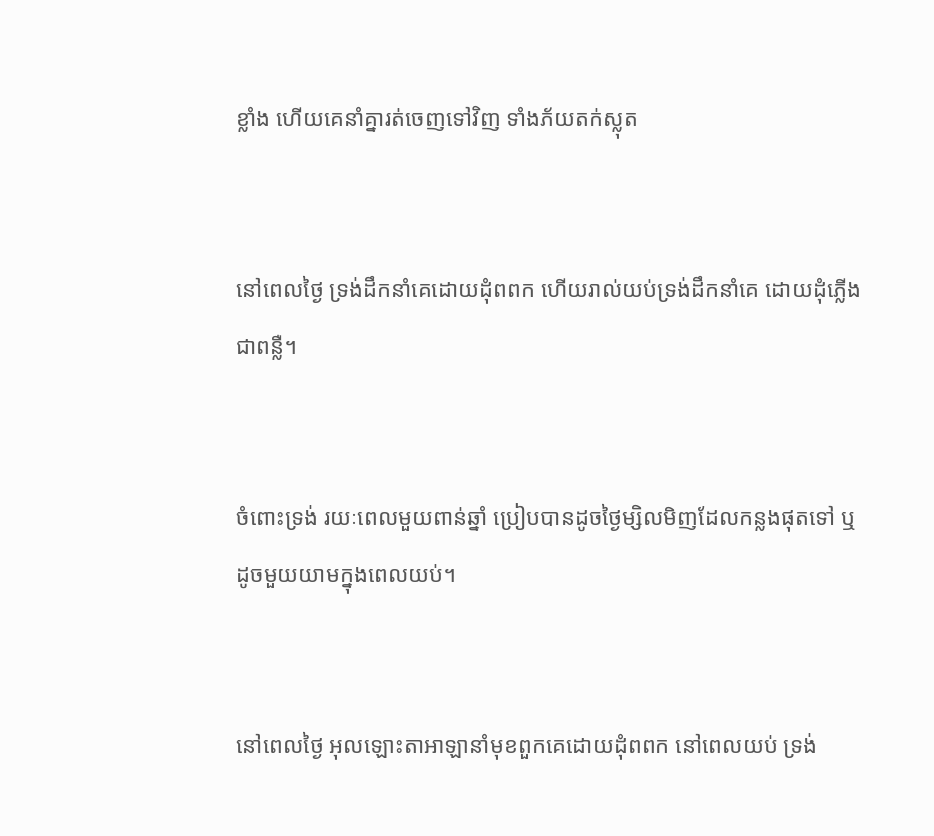ខ្លាំង ហើយគេនាំគ្នារត់ចេញទៅវិញ ទាំងភ័យតក់‌ស្លុត


នៅពេលថ្ងៃ ទ្រង់ដឹកនាំគេដោយដុំពពក ហើយរាល់យប់ទ្រង់ដឹកនាំគេ ដោយដុំភ្លើងជាពន្លឺ។


ចំពោះទ្រង់ រយៈពេលមួយពាន់ឆ្នាំ ប្រៀបបានដូចថ្ងៃម្សិល‌មិញដែលកន្លងផុតទៅ ឬដូចមួយយាមក្នុងពេលយប់។


នៅពេលថ្ងៃ អុលឡោះ‌តាអាឡានាំមុខពួកគេដោយដុំពពក នៅពេលយប់ ទ្រង់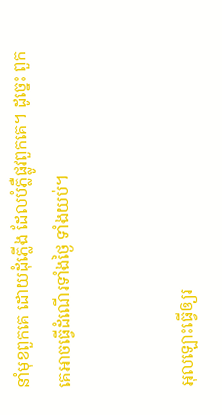នាំមុខពួកគេ ដោយដុំភ្លើង ដែលបំភ្លឺផ្លូវពួកគេ។ ដូច្នេះ ពួកគេអាចធ្វើដំណើរទាំងថ្ងៃ ទាំងយប់។


អុលឡោះធ្វើឲ្យរ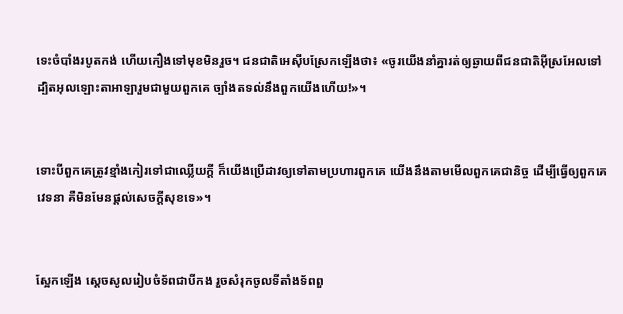ទេះចំបាំងរបូតកង់ ហើយកឿងទៅមុខមិនរួច។ ជន‌ជាតិអេស៊ីបស្រែកឡើងថា៖ «ចូរយើងនាំគ្នារត់ឲ្យឆ្ងាយពីជន‌ជាតិអ៊ីស្រ‌អែលទៅ ដ្បិតអុលឡោះ‌តាអាឡារួមជាមួយពួកគេ ច្បាំងតទល់នឹងពួកយើងហើយ!»។


ទោះបីពួកគេត្រូវខ្មាំងកៀរទៅជាឈ្លើយក្ដី ក៏យើងប្រើដាវឲ្យទៅតាមប្រហារពួកគេ យើងនឹងតាមមើលពួកគេជា‌និច្ច ដើម្បីធ្វើឲ្យពួកគេវេទនា គឺមិនមែនផ្ដល់សេចក្ដីសុខទេ»។


ស្អែកឡើង ស្តេចសូលរៀប‌ចំទ័ពជាបីកង រួចសំរុកចូលទីតាំងទ័ពពួ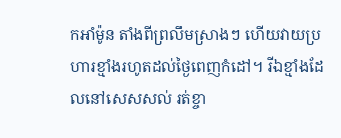កអាំ‌ម៉ូន តាំងពីព្រលឹមស្រាងៗ ហើយវាយប្រហារខ្មាំងរហូតដល់ថ្ងៃពេញកំដៅ។ រីឯខ្មាំងដែលនៅសេស‌សល់ រត់ខ្ចា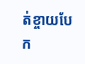ត់‌ខ្ចាយបែក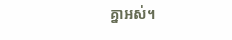គ្នាអស់។